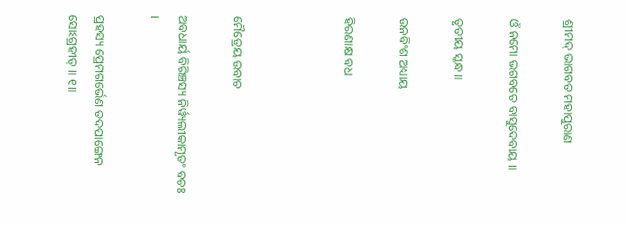ଶ୍ରୀମଦ୍ ଭାଗବତ ମହାପୁରାଣ

ଓଁ ନମୋ ଭଗବତେ ବାସୁଦେବାୟ ॥

ତୃତୀୟ ସ୍କନ୍ଧ ॥

ଉନବିଂଶ ଅଧ୍ୟାୟ

ହିରଣାକ୍ଷ ବଧ



ମୈତ୍ରେୟ ଉବାଚ

ଅବଧାର୍ୟ ବିରିଞ୍ଚସ୍ୟ ନିର୍ୱ୍ୟଲୀକାମୃତଂ ବଚଃ ।

ପ୍ରହସ୍ୟ ପ୍ରେମଗର୍ଭେଣ ତଦପାଙ୍ଗେନ ସୋଽଗ୍ରହୀତ୍ ॥ ୧॥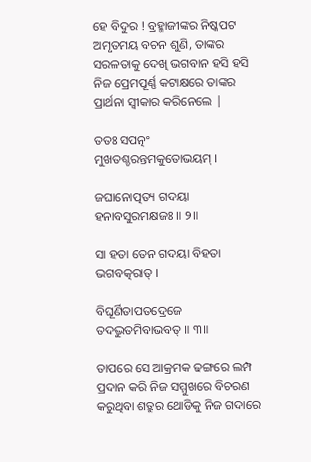ହେ ବିଦୁର ! ବ୍ରହ୍ମାଜୀଙ୍କର ନିଷ୍କପଟ ଅମୃତମୟ ବଚନ ଶୁଣି, ତାଙ୍କର ସରଳତାକୁ ଦେଖି ଭଗବାନ ହସି ହସି ନିଜ ପ୍ରେମପୂର୍ଣ୍ଣ କଟାକ୍ଷରେ ତାଙ୍କର ପ୍ରାର୍ଥନା ସ୍ବୀକାର କରିନେଲେ |

ତତଃ ସପତ୍ନଂ ମୁଖତଶ୍ଚରନ୍ତମକୁତୋଭୟମ୍ ।

ଜଘାନୋତ୍ପତ୍ୟ ଗଦୟା ହନାବସୁରମକ୍ଷଜଃ ॥ ୨॥

ସା ହତା ତେନ ଗଦୟା ବିହତା ଭଗବତ୍କରାତ୍ ।

ବିଘୂର୍ଣିତାପତଦ୍ରେଜେ ତଦଦ୍ଭୁତମିବାଭବତ୍ ॥ ୩॥

ତାପରେ ସେ ଆକ୍ରମକ ଢଙ୍ଗରେ ଲମ୍ପ ପ୍ରଦାନ କରି ନିଜ ସମ୍ମୁଖରେ ବିଚରଣ କରୁଥିବା ଶତ୍ରୁର ଥୋଡିକୁ ନିଜ ଗଦାରେ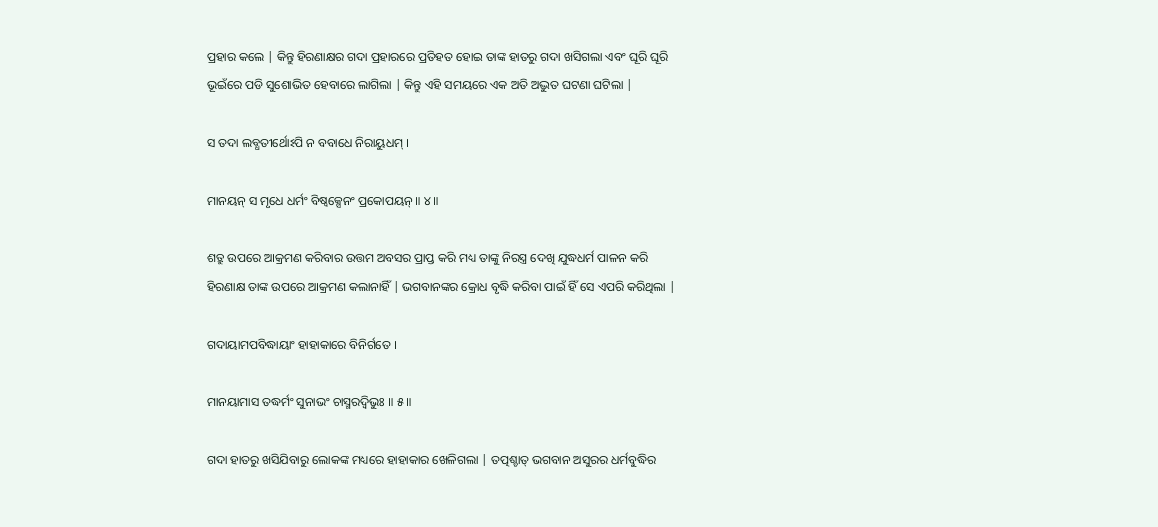ପ୍ରହାର କଲେ | କିନ୍ତୁ ହିରଣାକ୍ଷର ଗଦା ପ୍ରହାରରେ ପ୍ରତିହତ ହୋଇ ତାଙ୍କ ହାତରୁ ଗଦା ଖସିଗଲା ଏବଂ ଘୂରି ଘୂରି ଭୂଇଁରେ ପଡି ସୁଶୋଭିତ ହେବାରେ ଲାଗିଲା | କିନ୍ତୁ ଏହି ସମୟରେ ଏକ ଅତି ଅଦ୍ଭୁତ ଘଟଣା ଘଟିଲା |

ସ ତଦା ଲବ୍ଧତୀର୍ଥୋଽପି ନ ବବାଧେ ନିରାୟୁଧମ୍ ।

ମାନୟନ୍ ସ ମୃଧେ ଧର୍ମଂ ବିଷ୍ୱକ୍ସେନଂ ପ୍ରକୋପୟନ୍ ॥ ୪॥

ଶତ୍ରୁ ଉପରେ ଆକ୍ରମଣ କରିବାର ଉତ୍ତମ ଅବସର ପ୍ରାପ୍ତ କରି ମଧ୍ୟ ତାଙ୍କୁ ନିରସ୍ତ୍ର ଦେଖି ଯୁଦ୍ଧଧର୍ମ ପାଳନ କରି ହିରଣାକ୍ଷ ତାଙ୍କ ଉପରେ ଆକ୍ରମଣ କଲାନାହିଁ | ଭଗବାନଙ୍କର କ୍ରୋଧ ବୃଦ୍ଧି କରିବା ପାଇଁ ହିଁ ସେ ଏପରି କରିଥିଲା |

ଗଦାୟାମପବିଦ୍ଧାୟାଂ ହାହାକାରେ ବିନିର୍ଗତେ ।

ମାନୟାମାସ ତଦ୍ଧର୍ମଂ ସୁନାଭଂ ଚାସ୍ମରଦ୍ୱିଭୁଃ ॥ ୫॥

ଗଦା ହାତରୁ ଖସିଯିବାରୁ ଲୋକଙ୍କ ମଧ୍ୟରେ ହାହାକାର ଖେଳିଗଲା | ତତ୍ପଶ୍ଚାତ୍ ଭଗବାନ ଅସୁରର ଧର୍ମବୁଦ୍ଧିର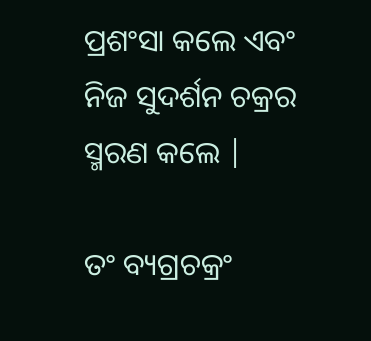ପ୍ରଶଂସା କଲେ ଏବଂ ନିଜ ସୁଦର୍ଶନ ଚକ୍ରର ସ୍ମରଣ କଲେ |

ତଂ ବ୍ୟଗ୍ରଚକ୍ରଂ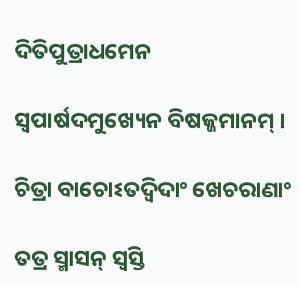ଦିତିପୁତ୍ରାଧମେନ

ସ୍ୱପାର୍ଷଦମୁଖ୍ୟେନ ବିଷଜ୍ଜମାନମ୍ ।

ଚିତ୍ରା ବାଚୋଽତଦ୍ୱିଦାଂ ଖେଚରାଣାଂ

ତତ୍ର ସ୍ମାସନ୍ ସ୍ୱସ୍ତି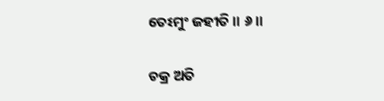ତେଽମୁଂ ଜହୀତି ॥ ୬॥

ଚକ୍ର ଅତି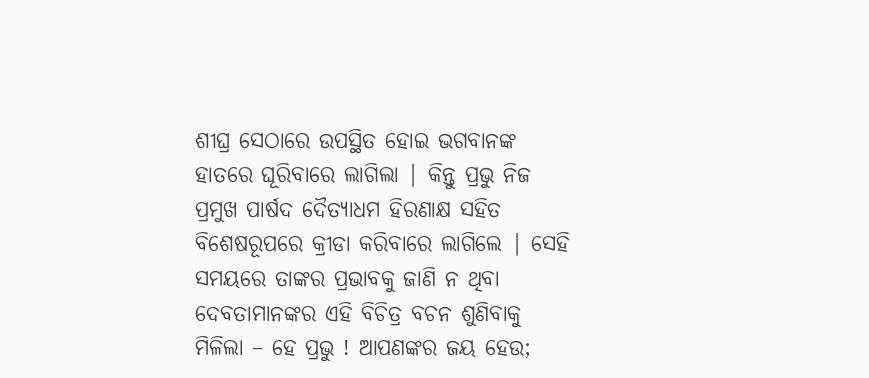ଶୀଘ୍ର ସେଠାରେ ଉପସ୍ଥିତ ହୋଇ ଭଗବାନଙ୍କ ହାତରେ ଘୂରିବାରେ ଲାଗିଲା | କିନ୍ତୁ ପ୍ରଭୁ ନିଜ ପ୍ରମୁଖ ପାର୍ଷଦ ଦୈତ୍ୟାଧମ ହିରଣାକ୍ଷ ସହିତ ବିଶେଷରୂପରେ କ୍ରୀଡା କରିବାରେ ଲାଗିଲେ | ସେହି ସମୟରେ ତାଙ୍କର ପ୍ରଭାବକୁ ଜାଣି ନ ଥିବା ଦେବତାମାନଙ୍କର ଏହି ବିଚିତ୍ର ବଚନ ଶୁଣିବାକୁ ମିଳିଲା – ହେ ପ୍ରଭୁ ! ଆପଣଙ୍କର ଜୟ ହେଉ;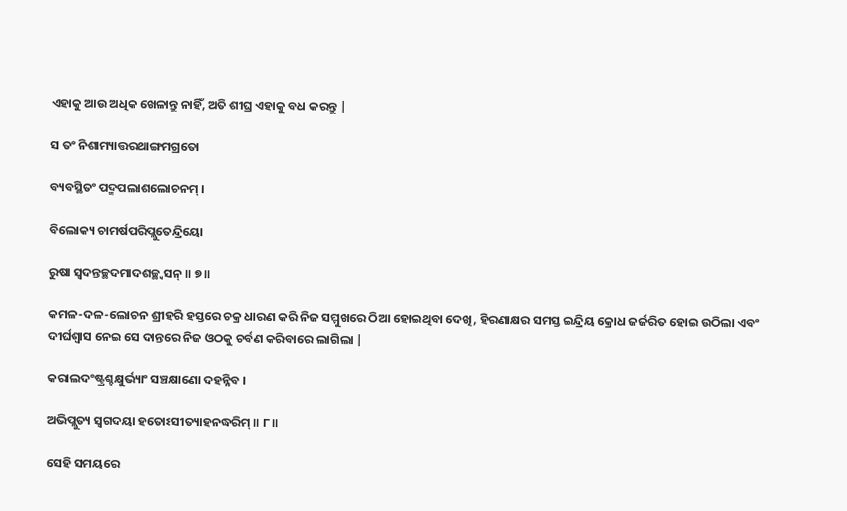ଏହାକୁ ଆଉ ଅଧିକ ଖେଳାନ୍ତୁ ନାହିଁ, ଅତି ଶୀଘ୍ର ଏହାକୁ ବଧ କରନ୍ତୁ |

ସ ତଂ ନିଶାମ୍ୟାତ୍ତରଥାଙ୍ଗମଗ୍ରତୋ

ବ୍ୟବସ୍ଥିତଂ ପଦ୍ମପଲାଶଲୋଚନମ୍ ।

ବିଲୋକ୍ୟ ଚାମର୍ଷପରିପ୍ଲୁତେନ୍ଦ୍ରିୟୋ

ରୁଷା ସ୍ୱଦନ୍ତଚ୍ଛଦମାଦଶଚ୍ଛ୍ୱସନ୍ ॥ ୭॥

କମଳ-ଦଳ-ଲୋଚନ ଶ୍ରୀହରି ହସ୍ତରେ ଚକ୍ର ଧାରଣ କରି ନିଜ ସମ୍ମୁଖରେ ଠିଆ ହୋଇଥିବା ଦେଖି, ହିରଣାକ୍ଷର ସମସ୍ତ ଇନ୍ଦ୍ରିୟ କ୍ରୋଧ ଜର୍ଜରିତ ହୋଇ ଉଠିଲା ଏବଂ ଦୀର୍ଘଶ୍ବାସ ନେଇ ସେ ଦାନ୍ତରେ ନିଜ ଓଠକୁ ଚର୍ବଣ କରିବାରେ ଲାଗିଲା |

କରାଲଦଂଷ୍ଟ୍ରଶ୍ଚକ୍ଷୁର୍ଭ୍ୟାଂ ସଞ୍ଚକ୍ଷାଣୋ ଦହନ୍ନିବ ।

ଅଭିପ୍ଲୁତ୍ୟ ସ୍ୱଗଦୟା ହତୋଽସୀତ୍ୟାହନଦ୍ଧରିମ୍ ॥ ୮॥

ସେହି ସମୟରେ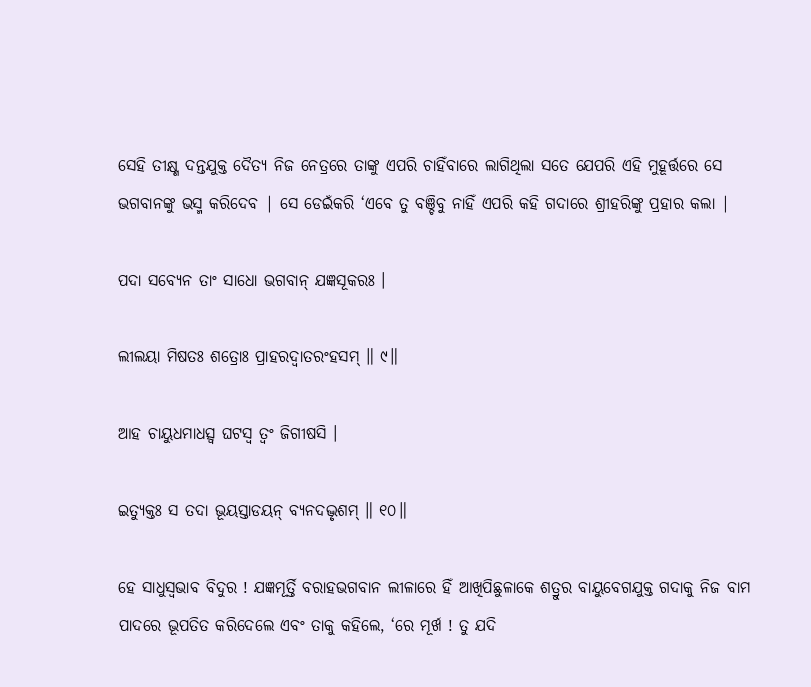ସେହି ତୀକ୍ଷ୍ଣ ଦନ୍ତଯୁକ୍ତ ଦୈତ୍ୟ ନିଜ ନେତ୍ରରେ ତାଙ୍କୁ ଏପରି ଚାହିଁବାରେ ଲାଗିଥିଲା ସତେ ଯେପରି ଏହି ମୁହୂର୍ତ୍ତରେ ସେ ଭଗବାନଙ୍କୁ ଭସ୍ମ କରିଦେବ | ସେ ଡେଇଁକରି ‘ଏବେ ତୁ ବଞ୍ଚିବୁ ନାହିଁ ଏପରି କହି ଗଦାରେ ଶ୍ରୀହରିଙ୍କୁ ପ୍ରହାର କଲା |

ପଦା ସବ୍ୟେନ ତାଂ ସାଧୋ ଭଗବାନ୍ ଯଜ୍ଞସୂକରଃ ।

ଲୀଲୟା ମିଷତଃ ଶତ୍ରୋଃ ପ୍ରାହରଦ୍ୱାତରଂହସମ୍ ॥ ୯॥

ଆହ ଚାୟୁଧମାଧତ୍ସ୍ୱ ଘଟସ୍ୱ ତ୍ୱଂ ଜିଗୀଷସି ।

ଇତ୍ୟୁକ୍ତଃ ସ ତଦା ଭୂୟସ୍ତାଡୟନ୍ ବ୍ୟନଦଦ୍ଭୃଶମ୍ ॥ ୧୦॥

ହେ ସାଧୁସ୍ବଭାବ ବିଦୁର ! ଯଜ୍ଞମୂର୍ତ୍ତି ବରାହଭଗବାନ ଲୀଳାରେ ହିଁ ଆଖିପିଛୁଳାକେ ଶତ୍ରୁର ବାୟୁବେଗଯୁକ୍ତ ଗଦାକୁ ନିଜ ବାମ ପାଦରେ ଭୂପତିତ କରିଦେଲେ ଏବଂ ତାକୁ କହିଲେ, ‘ରେ ମୂର୍ଖ ! ତୁ ଯଦି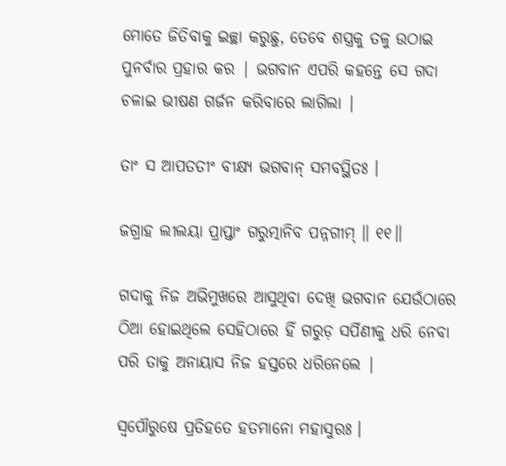ମୋତେ ଜିତିବାକୁ ଇଚ୍ଛା କରୁଛୁ, ତେବେ ଶସ୍ତ୍ରକୁ ତଳୁ ଉଠାଇ ପୁନର୍ବାର ପ୍ରହାର କର | ଭଗବାନ ଏପରି କହନ୍ତେ ସେ ଗଦା ଚଳାଇ ଭୀଷଣ ଗର୍ଜନ କରିବାରେ ଲାଗିଲା |

ତାଂ ସ ଆପତତୀଂ ବୀକ୍ଷ୍ୟ ଭଗବାନ୍ ସମବସ୍ଥିତଃ ।

ଜଗ୍ରାହ ଲୀଲୟା ପ୍ରାପ୍ତାଂ ଗରୁତ୍ମାନିବ ପନ୍ନଗୀମ୍ ॥ ୧୧॥

ଗଦାକୁ ନିଜ ଅଭିମୁଖରେ ଆସୁଥିବା ଦେଖି ଭଗବାନ ଯେଉଁଠାରେ ଠିଆ ହୋଇଥିଲେ ସେହିଠାରେ ହିଁ ଗରୁଡ଼ ସର୍ପିଣୀକୁ ଧରି ନେବା ପରି ତାକୁ ଅନାୟାସ ନିଜ ହସ୍ତରେ ଧରିନେଲେ |

ସ୍ୱପୌରୁଷେ ପ୍ରତିହତେ ହତମାନୋ ମହାସୁରଃ ।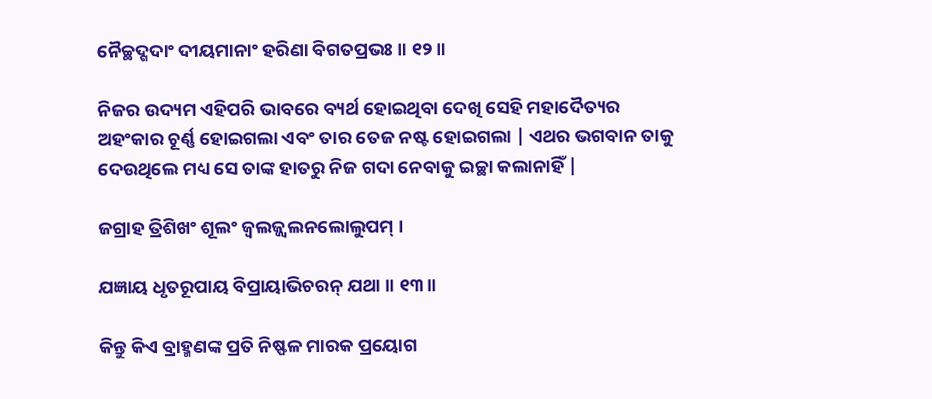ନୈଚ୍ଛଦ୍ଗଦାଂ ଦୀୟମାନାଂ ହରିଣା ବିଗତପ୍ରଭଃ ॥ ୧୨॥

ନିଜର ଉଦ୍ୟମ ଏହିପରି ଭାବରେ ବ୍ୟର୍ଥ ହୋଇଥିବା ଦେଖି ସେହି ମହାଦୈତ୍ୟର ଅହଂକାର ଚୂର୍ଣ୍ଣ ହୋଇଗଲା ଏବଂ ତାର ତେଜ ନଷ୍ଟ ହୋଇଗଲା | ଏଥର ଭଗବାନ ତାକୁ ଦେଉଥିଲେ ମଧ୍ୟ ସେ ତାଙ୍କ ହାତରୁ ନିଜ ଗଦା ନେବାକୁ ଇଚ୍ଛା କଲାନାହିଁ |

ଜଗ୍ରାହ ତ୍ରିଶିଖଂ ଶୂଲଂ ଜ୍ୱଲଜ୍ଜ୍ୱଲନଲୋଲୁପମ୍ ।

ଯଜ୍ଞାୟ ଧୃତରୂପାୟ ବିପ୍ରାୟାଭିଚରନ୍ ଯଥା ॥ ୧୩॥

କିନ୍ତୁ କିଏ ବ୍ରାହ୍ମଣଙ୍କ ପ୍ରତି ନିଷ୍ଫଳ ମାରକ ପ୍ରୟୋଗ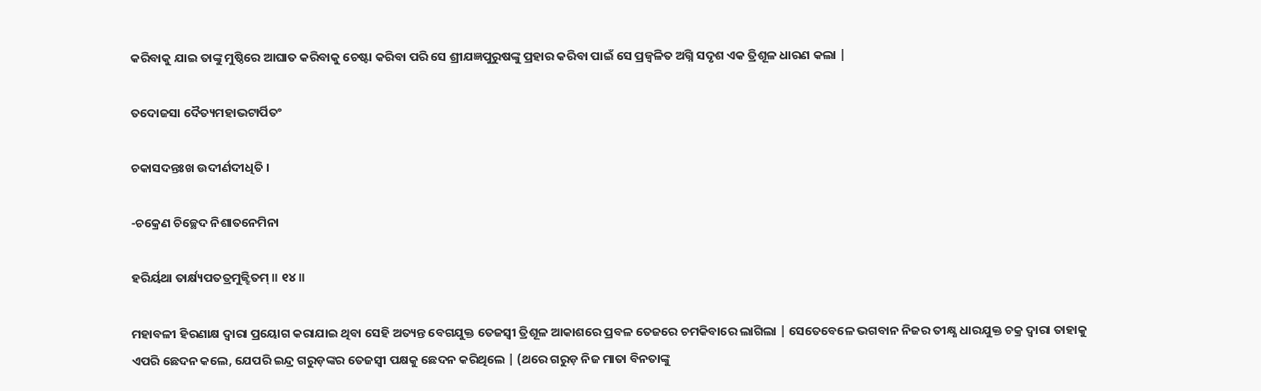କରିବାକୁ ଯାଇ ତାଙ୍କୁ ମୁଷ୍ଠିରେ ଆଘାତ କରିବାକୁ ଚେଷ୍ଟା କରିବା ପରି ସେ ଶ୍ରୀଯଜ୍ଞପୁରୁଷଙ୍କୁ ପ୍ରହାର କରିବା ପାଇଁ ସେ ପ୍ରଜ୍ବଳିତ ଅଗ୍ନି ସଦୃଶ ଏକ ତ୍ରିଶୂଳ ଧାରଣ କଲା |

ତଦୋଜସା ଦୈତ୍ୟମହାଭଟାର୍ପିତଂ

ଚକାସଦନ୍ତଃଖ ଉଦୀର୍ଣଦୀଧିତି ।

-ଚକ୍ରେଣ ଚିଚ୍ଛେଦ ନିଶାତନେମିନା

ହରିର୍ୟଥା ତାର୍କ୍ଷ୍ୟପତତ୍ରମୁଜ୍ଝିତମ୍ ॥ ୧୪॥

ମହାବଳୀ ହିରଣାକ୍ଷ ଦ୍ବାରା ପ୍ରୟୋଗ କରାଯାଇ ଥିବା ସେହି ଅତ୍ୟନ୍ତ ବେଗଯୁକ୍ତ ତେଜସ୍ବୀ ତ୍ରିଶୂଳ ଆକାଶରେ ପ୍ରବଳ ତେଜରେ ଚମକିବାରେ ଲାଗିଲା | ସେତେବେଳେ ଭଗବାନ ନିଜର ତୀକ୍ଷ୍ଣ ଧାରଯୁକ୍ତ ଚକ୍ର ଦ୍ବାରା ତାହାକୁ ଏପରି ଛେଦନ କଲେ, ଯେପରି ଇନ୍ଦ୍ର ଗରୁଡ଼ଙ୍କର ତେଜସ୍ବୀ ପକ୍ଷକୁ ଛେଦନ କରିଥିଲେ | (ଥରେ ଗରୁଡ଼ ନିଜ ମାତା ବିନତାଙ୍କୁ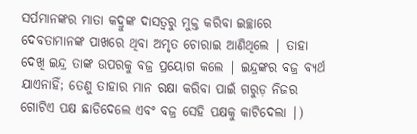ସର୍ପମାନଙ୍କର ମାତା କଦ୍ରୁଙ୍କ ଦାସତ୍ବରୁ ମୁକ୍ତ କରିବା ଇଚ୍ଛାରେ ଦେବତାମାନଙ୍କ ପାଖରେ ଥିବା ଅମୃତ ଚୋରାଇ ଆଣିଥିଲେ | ତାହା ଦେଖି ଇନ୍ଦ୍ର ତାଙ୍କ ଉପରକୁ ବଜ୍ର ପ୍ରୟୋଗ କଲେ | ଇନ୍ଦ୍ରଙ୍କର ବଜ୍ର ବ୍ୟର୍ଥ ଯାଏନାହିଁ; ତେଣୁ ତାହାର ମାନ ରକ୍ଷା କରିବା ପାଇଁ ଗରୁଡ଼ ନିଜର ଗୋଟିଏ ପକ୍ଷ ଛାଡିଦେଲେ ଏବଂ ବଜ୍ର ସେହି ପକ୍ଷକୁ କାଟିଦେଲା |)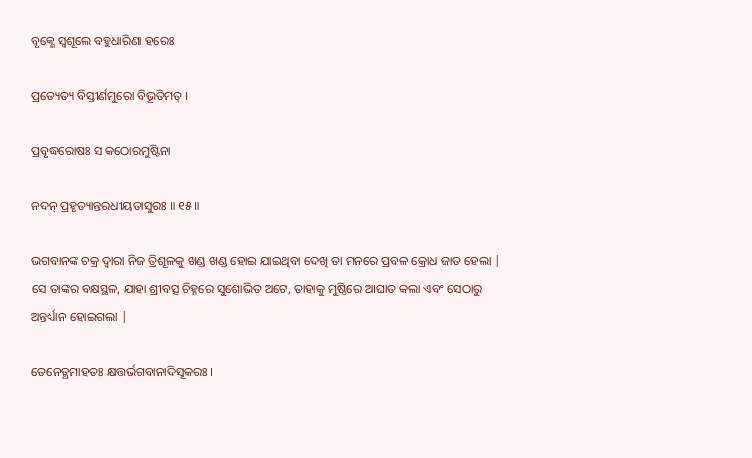ବୃକ୍ଣେ ସ୍ୱଶୂଲେ ବହୁଧାରିଣା ହରେଃ

ପ୍ରତ୍ୟେତ୍ୟ ବିସ୍ତୀର୍ଣମୁରୋ ବିଭୂତିମତ୍ ।

ପ୍ରବୃଦ୍ଧରୋଷଃ ସ କଠୋରମୁଷ୍ଟିନା

ନଦନ୍ ପ୍ରହୃତ୍ୟାନ୍ତରଧୀୟତାସୁରଃ ॥ ୧୫॥

ଭଗବାନଙ୍କ ଚକ୍ର ଦ୍ବାରା ନିଜ ତ୍ରିଶୂଳକୁ ଖଣ୍ଡ ଖଣ୍ଡ ହୋଇ ଯାଇଥିବା ଦେଖି ତା ମନରେ ପ୍ରବଳ କ୍ରୋଧ ଜାତ ହେଲା | ସେ ତାଙ୍କର ବକ୍ଷସ୍ଥଳ, ଯାହା ଶ୍ରୀବତ୍ସ ଚିହ୍ନରେ ସୁଶୋଭିତ ଅଟେ, ତାହାକୁ ମୁଷ୍ଠିରେ ଆଘାତ କଲା ଏବଂ ସେଠାରୁ ଅନ୍ତର୍ଧ୍ୟାନ ହୋଇଗଲା |

ତେନେତ୍ଥମାହତଃ କ୍ଷତ୍ତର୍ଭଗବାନାଦିସୂକରଃ ।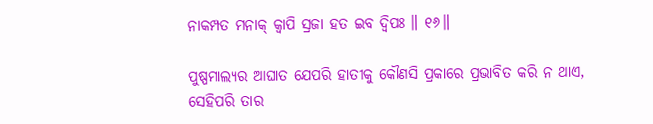ନାକମ୍ପତ ମନାକ୍ କ୍ୱାପି ସ୍ରଜା ହତ ଇବ ଦ୍ୱିପଃ ॥ ୧୬॥

ପୁଷ୍ପମାଲ୍ୟର ଆଘାତ ଯେପରି ହାତୀକୁ କୌଣସି ପ୍ରକାରେ ପ୍ରଭାବିତ କରି ନ ଥାଏ, ସେହିପରି ତାର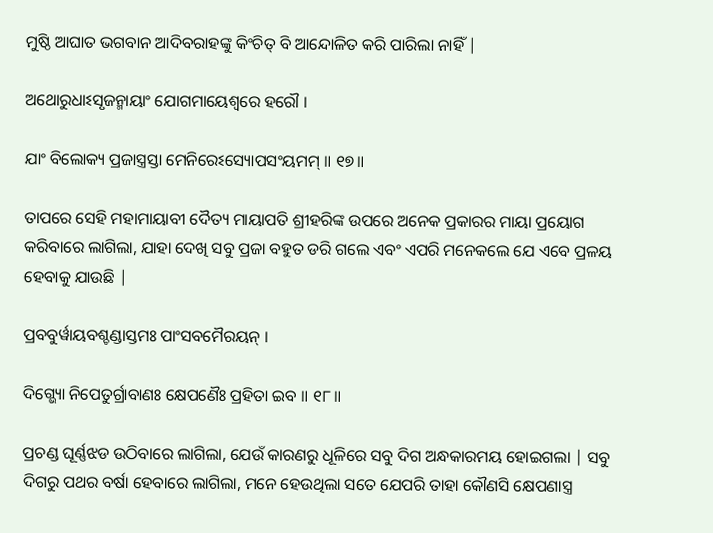ମୁଷ୍ଠି ଆଘାତ ଭଗବାନ ଆଦିବରାହଙ୍କୁ କିଂଚିତ୍ ବି ଆନ୍ଦୋଳିତ କରି ପାରିଲା ନାହିଁ |

ଅଥୋରୁଧାଽସୃଜନ୍ମାୟାଂ ଯୋଗମାୟେଶ୍ୱରେ ହରୌ ।

ଯାଂ ବିଲୋକ୍ୟ ପ୍ରଜାସ୍ତ୍ରସ୍ତା ମେନିରେଽସ୍ୟୋପସଂୟମମ୍ ॥ ୧୭॥

ତାପରେ ସେହି ମହାମାୟାବୀ ଦୈତ୍ୟ ମାୟାପତି ଶ୍ରୀହରିଙ୍କ ଉପରେ ଅନେକ ପ୍ରକାରର ମାୟା ପ୍ରୟୋଗ କରିବାରେ ଲାଗିଲା, ଯାହା ଦେଖି ସବୁ ପ୍ରଜା ବହୁତ ଡରି ଗଲେ ଏବଂ ଏପରି ମନେକଲେ ଯେ ଏବେ ପ୍ରଳୟ ହେବାକୁ ଯାଉଛି |

ପ୍ରବବୁର୍ୱାୟବଶ୍ଚଣ୍ଡାସ୍ତମଃ ପାଂସବମୈରୟନ୍ ।

ଦିଗ୍ଭ୍ୟୋ ନିପେତୁର୍ଗ୍ରାବାଣଃ କ୍ଷେପଣୈଃ ପ୍ରହିତା ଇବ ॥ ୧୮॥

ପ୍ରଚଣ୍ଡ ଘୂର୍ଣ୍ଣଝଡ ଉଠିବାରେ ଲାଗିଲା, ଯେଉଁ କାରଣରୁ ଧୂଳିରେ ସବୁ ଦିଗ ଅନ୍ଧକାରମୟ ହୋଇଗଲା | ସବୁ ଦିଗରୁ ପଥର ବର୍ଷା ହେବାରେ ଲାଗିଲା, ମନେ ହେଉଥିଲା ସତେ ଯେପରି ତାହା କୌଣସି କ୍ଷେପଣାସ୍ତ୍ର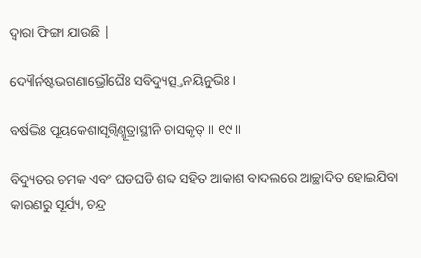ଦ୍ବାରା ଫିଙ୍ଗା ଯାଉଛି |

ଦ୍ୟୌର୍ନଷ୍ଟଭଗଣାଭ୍ରୌଘୈଃ ସବିଦ୍ୟୁତ୍ସ୍ତନୟିତ୍ନୁଭିଃ ।

ବର୍ଷଦ୍ଭିଃ ପୂୟକେଶାସୃଗ୍ୱିଣ୍ମୂତ୍ରାସ୍ଥୀନି ଚାସକୃତ୍ ॥ ୧୯॥

ବିଦ୍ୟୁତର ଚମକ ଏବଂ ଘଡଘଡି ଶବ୍ଦ ସହିତ ଆକାଶ ବାଦଲରେ ଆଚ୍ଛାଦିତ ହୋଇଯିବା କାରଣରୁ ସୂର୍ଯ୍ୟ, ଚନ୍ଦ୍ର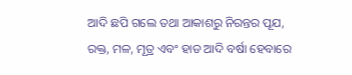ଆଦି ଛପି ଗଲେ ତଥା ଆକାଶରୁ ନିରନ୍ତର ପୂଯ, ରକ୍ତ, ମଳ, ମୂତ୍ର ଏବଂ ହାଡ ଆଦି ବର୍ଷା ହେବାରେ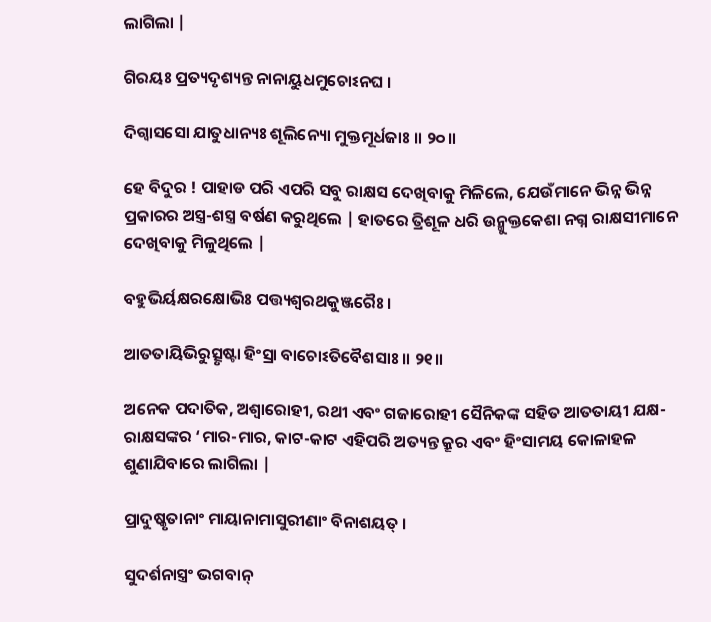ଲାଗିଲା |

ଗିରୟଃ ପ୍ରତ୍ୟଦୃଶ୍ୟନ୍ତ ନାନାୟୁଧମୁଚୋଽନଘ ।

ଦିଗ୍ୱାସସୋ ଯାତୁଧାନ୍ୟଃ ଶୂଲିନ୍ୟୋ ମୁକ୍ତମୂର୍ଧଜାଃ ॥ ୨୦॥

ହେ ବିଦୁର ! ପାହାଡ ପରି ଏପରି ସବୁ ରାକ୍ଷସ ଦେଖିବାକୁ ମିଳିଲେ, ଯେଉଁମାନେ ଭିନ୍ନ ଭିନ୍ନ ପ୍ରକାରର ଅସ୍ତ୍ର-ଶସ୍ତ୍ର ବର୍ଷଣ କରୁଥିଲେ | ହାତରେ ତ୍ରିଶୂଳ ଧରି ଉନ୍ମୁକ୍ତକେଶା ନଗ୍ନ ରାକ୍ଷସୀମାନେ ଦେଖିବାକୁ ମିଳୁଥିଲେ |

ବହୁଭିର୍ୟକ୍ଷରକ୍ଷୋଭିଃ ପତ୍ତ୍ୟଶ୍ୱରଥକୁଞ୍ଜରୈଃ ।

ଆତତାୟିଭିରୁତ୍ସୃଷ୍ଟା ହିଂସ୍ରା ବାଚୋଽତିବୈଶସାଃ ॥ ୨୧॥

ଅନେକ ପଦାତିକ, ଅଶ୍ବାରୋହୀ, ରଥୀ ଏବଂ ଗଜାରୋହୀ ସୈନିକଙ୍କ ସହିତ ଆତତାୟୀ ଯକ୍ଷ-ରାକ୍ଷସଙ୍କର ‘ମାର-ମାର, କାଟ-କାଟ ଏହିପରି ଅତ୍ୟନ୍ତ କ୍ରୂର ଏବଂ ହିଂସାମୟ କୋଳାହଳ ଶୁଣାଯିବାରେ ଲାଗିଲା |

ପ୍ରାଦୁଷ୍କୃତାନାଂ ମାୟାନାମାସୁରୀଣାଂ ବିନାଶୟତ୍ ।

ସୁଦର୍ଶନାସ୍ତ୍ରଂ ଭଗବାନ୍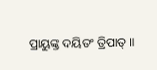ପ୍ରାୟୁଙ୍କ୍ତ ଦୟିତଂ ତ୍ରିପାତ୍ ॥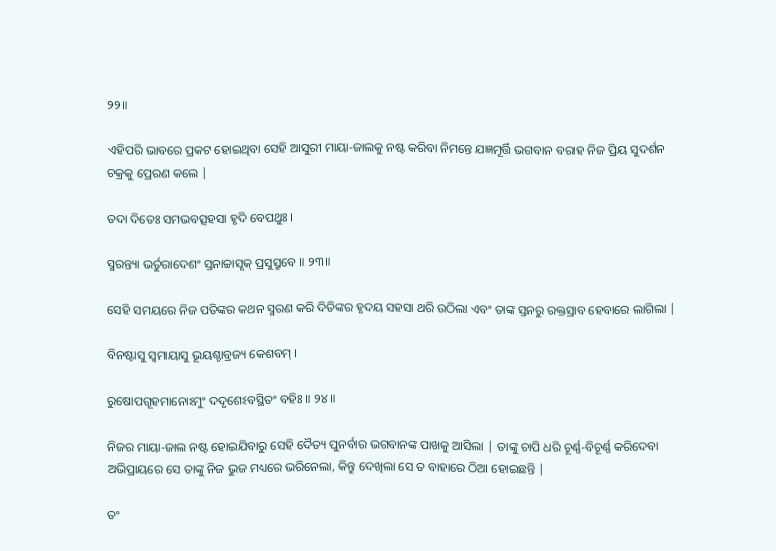୨୨॥

ଏହିପରି ଭାବରେ ପ୍ରକଟ ହୋଇଥିବା ସେହି ଆସୁରୀ ମାୟା-ଜାଲକୁ ନଷ୍ଟ କରିବା ନିମନ୍ତେ ଯଜ୍ଞମୂର୍ତ୍ତି ଭଗବାନ ବରାହ ନିଜ ପ୍ରିୟ ସୁଦର୍ଶନ ଚକ୍ରକୁ ପ୍ରେରଣ କଲେ |

ତଦା ଦିତେଃ ସମଭବତ୍ସହସା ହୃଦି ବେପଥୁଃ ।

ସ୍ମରନ୍ତ୍ୟା ଭର୍ତୁରାଦେଶଂ ସ୍ତନାଚ୍ଚାସୃକ୍ ପ୍ରସୁସ୍ରୁବେ ॥ ୨୩॥

ସେହି ସମୟରେ ନିଜ ପତିଙ୍କର କଥନ ସ୍ମରଣ କରି ଦିତିଙ୍କର ହୃଦୟ ସହସା ଥରି ଉଠିଲା ଏବଂ ତାଙ୍କ ସ୍ତନରୁ ରକ୍ତସ୍ରାବ ହେବାରେ ଲାଗିଲା |

ବିନଷ୍ଟାସୁ ସ୍ୱମାୟାସୁ ଭୂୟଶ୍ଚାବ୍ରଜ୍ୟ କେଶବମ୍ ।

ରୁଷୋପଗୂହମାନୋଽମୁଂ ଦଦୃଶେଽବସ୍ଥିତଂ ବହିଃ ॥ ୨୪॥

ନିଜର ମାୟା-ଜାଲ ନଷ୍ଟ ହୋଇଯିବାରୁ ସେହି ଦୈତ୍ୟ ପୁନର୍ବାର ଭଗବାନଙ୍କ ପାଖକୁ ଆସିଲା | ତାଙ୍କୁ ଚାପି ଧରି ଚୂର୍ଣ୍ଣ-ବିଚୂର୍ଣ୍ଣ କରିଦେବା ଅଭିପ୍ରାୟରେ ସେ ତାଙ୍କୁ ନିଜ ଭୁଜ ମଧ୍ୟରେ ଭରିନେଲା, କିନ୍ତୁ ଦେଖିଲା ସେ ତ ବାହାରେ ଠିଆ ହୋଇଛନ୍ତି |

ତଂ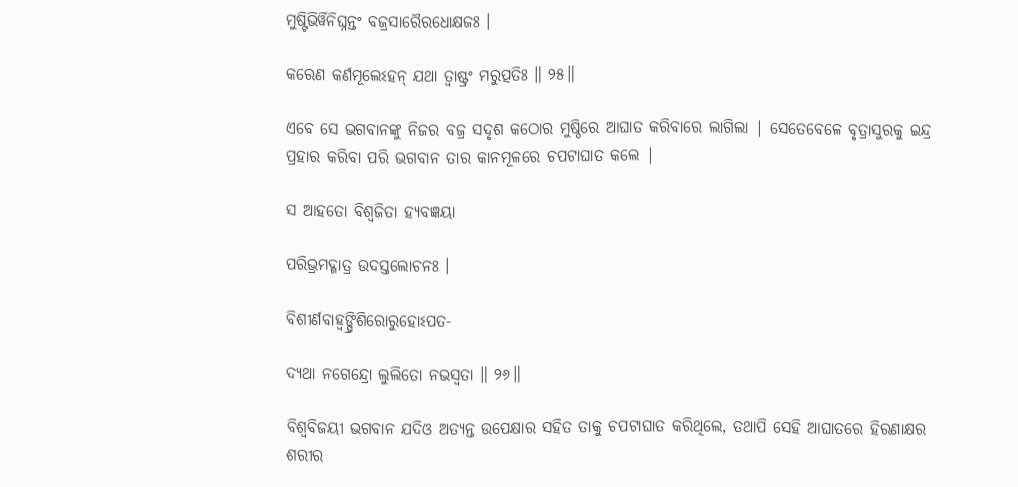ମୁଷ୍ଟିଭିର୍ୱିନିଘ୍ନନ୍ତଂ ବଜ୍ରସାରୈରଧୋକ୍ଷଜଃ ।

କରେଣ କର୍ଣମୂଲେଽହନ୍ ଯଥା ତ୍ୱାଷ୍ଟ୍ରଂ ମରୁତ୍ପତିଃ ॥ ୨୫॥

ଏବେ ସେ ଭଗବାନଙ୍କୁ ନିଜର ବଜ୍ର ସଦୃଶ କଠୋର ମୁଷ୍ଠିରେ ଆଘାତ କରିବାରେ ଲାଗିଲା | ସେତେବେଳେ ବୃତ୍ରାସୁରକୁ ଇନ୍ଦ୍ର ପ୍ରହାର କରିବା ପରି ଭଗବାନ ତାର କାନମୂଳରେ ଚପଟାଘାତ କଲେ |

ସ ଆହତୋ ବିଶ୍ୱଜିତା ହ୍ୟବଜ୍ଞୟା

ପରିଭ୍ରମଦ୍ଗାତ୍ର ଉଦସ୍ତଲୋଚନଃ ।

ବିଶୀର୍ଣବାହ୍ୱଙ୍ଘ୍ରିଶିରୋରୁହୋଽପତ-

ଦ୍ୟଥା ନଗେନ୍ଦ୍ରୋ ଲୁଲିତୋ ନଭସ୍ୱତା ॥ ୨୬॥

ବିଶ୍ବବିଜୟୀ ଭଗବାନ ଯଦିଓ ଅତ୍ୟନ୍ତ ଉପେକ୍ଷାର ସହିତ ତାକୁ ଚପଟାଘାତ କରିଥିଲେ, ତଥାପି ସେହି ଆଘାତରେ ହିରଣାକ୍ଷର ଶରୀର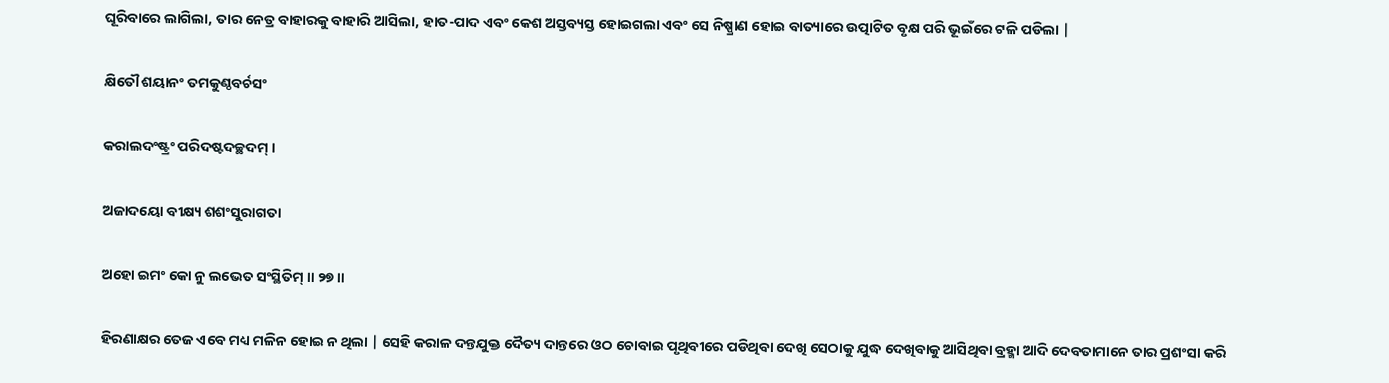ଘୂରିବାରେ ଲାଗିଲା, ତାର ନେତ୍ର ବାହାରକୁ ବାହାରି ଆସିଲା, ହାତ-ପାଦ ଏବଂ କେଶ ଅସ୍ତବ୍ୟସ୍ତ ହୋଇଗଲା ଏବଂ ସେ ନିଷ୍ପ୍ରାଣ ହୋଇ ବାତ୍ୟାରେ ଉତ୍ପାଟିତ ବୃକ୍ଷ ପରି ଭୂଇଁରେ ଟଳି ପଡିଲା |

କ୍ଷିତୌ ଶୟାନଂ ତମକୁଣ୍ଠବର୍ଚସଂ

କରାଲଦଂଷ୍ଟ୍ରଂ ପରିଦଷ୍ଟଦଚ୍ଛଦମ୍ ।

ଅଜାଦୟୋ ବୀକ୍ଷ୍ୟ ଶଶଂସୁରାଗତା

ଅହୋ ଇମଂ କୋ ନୁ ଲଭେତ ସଂସ୍ଥିତିମ୍ ॥ ୨୭॥

ହିରଣାକ୍ଷର ତେଜ ଏବେ ମଧ୍ୟ ମଳିନ ହୋଇ ନ ଥିଲା | ସେହି କରାଳ ଦନ୍ତଯୁକ୍ତ ଦୈତ୍ୟ ଦାନ୍ତରେ ଓଠ ଚୋବାଇ ପୃଥିବୀରେ ପଡିଥିବା ଦେଖି ସେଠାକୁ ଯୁଦ୍ଧ ଦେଖିବାକୁ ଆସିଥିବା ବ୍ରହ୍ମା ଆଦି ଦେବତାମାନେ ତାର ପ୍ରଶଂସା କରି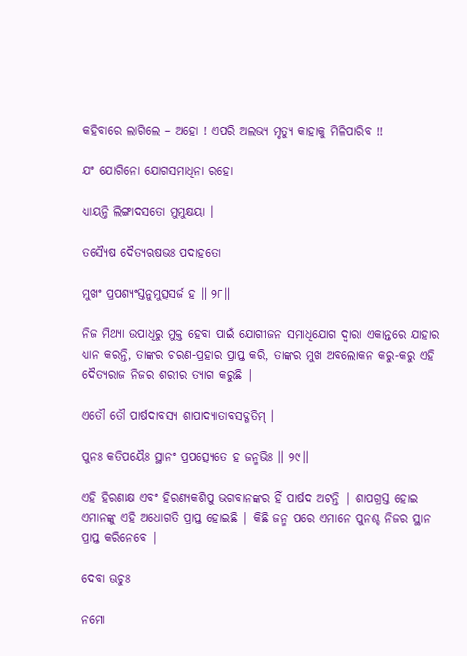କହିବାରେ ଲାଗିଲେ – ଅହୋ ! ଏପରି ଅଲଭ୍ୟ ମୃତ୍ୟୁ କାହାକୁ ମିଳିପାରିବ !!

ଯଂ ଯୋଗିନୋ ଯୋଗସମାଧିନା ରହୋ

ଧ୍ୟାୟନ୍ତି ଲିଙ୍ଗାଦସତୋ ମୁମୁକ୍ଷୟା ।

ତସ୍ୟୈଷ ଦୈତ୍ୟଋଷଭଃ ପଦାହତୋ

ମୁଖଂ ପ୍ରପଶ୍ୟଂସ୍ତନୁମୁତ୍ସସର୍ଜ ହ ॥ ୨୮॥

ନିଜ ମିଥ୍ୟା ଉପାଧିରୁ ମୁକ୍ତ ହେବା ପାଇଁ ଯୋଗୀଜନ ସମାଧିଯୋଗ ଦ୍ବାରା ଏକାନ୍ତରେ ଯାହାର ଧ୍ୟାନ କରନ୍ତି, ତାଙ୍କର ଚରଣ-ପ୍ରହାର ପ୍ରାପ୍ତ କରି, ତାଙ୍କର ମୁଖ ଅବଲୋକନ କରୁ-କରୁ ଏହି ଦୈତ୍ୟରାଜ ନିଜର ଶରୀର ତ୍ୟାଗ କରୁଛି |

ଏତୌ ତୌ ପାର୍ଷଦାବସ୍ୟ ଶାପାଦ୍ୟାତାବସଦ୍ଗତିମ୍ ।

ପୁନଃ କତିପୟୈଃ ସ୍ଥାନଂ ପ୍ରପତ୍ସ୍ୟେତେ ହ ଜନ୍ମଭିଃ ॥ ୨୯॥

ଏହି ହିରଣାକ୍ଷ ଏବଂ ହିରଣ୍ୟକଶିପୁ ଭଗବାନଙ୍କର ହିଁ ପାର୍ଷଦ ଅଟନ୍ତି | ଶାପଗ୍ରସ୍ତ ହୋଇ ଏମାନଙ୍କୁ ଏହି ଅଧୋଗତି ପ୍ରାପ୍ତ ହୋଇଛି | କିଛି ଜନ୍ମ ପରେ ଏମାନେ ପୁନଶ୍ଚ ନିଜର ସ୍ଥାନ ପ୍ରାପ୍ତ କରିନେବେ |

ଦେବା ଊଚୁଃ

ନମୋ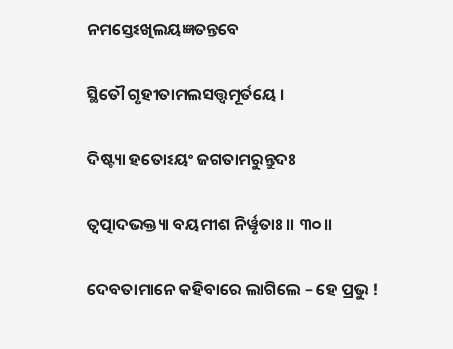ନମସ୍ତେଽଖିଲୟଜ୍ଞତନ୍ତବେ

ସ୍ଥିତୌ ଗୃହୀତାମଲସତ୍ତ୍ୱମୂର୍ତୟେ ।

ଦିଷ୍ଟ୍ୟା ହତୋଽୟଂ ଜଗତାମରୁନ୍ତୁଦଃ

ତ୍ୱତ୍ପାଦଭକ୍ତ୍ୟା ବୟମୀଶ ନିର୍ୱୃତାଃ ॥ ୩୦॥

ଦେବତାମାନେ କହିବାରେ ଲାଗିଲେ – ହେ ପ୍ରଭୁ !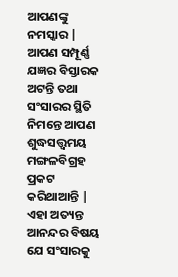ଆପଣଙ୍କୁ ନମସ୍କାର | ଆପଣ ସମ୍ପୂର୍ଣ୍ଣ ଯଜ୍ଞର ବିସ୍ତାରକ ଅଟନ୍ତି ତଥା ସଂସାରର ସ୍ଥିତି ନିମନ୍ତେ ଆପଣ ଶୁଦ୍ଧସତ୍ତ୍ବମୟ ମଙ୍ଗଳବିଗ୍ରହ ପ୍ରକଟ କରିଥାଆନ୍ତି | ଏହା ଅତ୍ୟନ୍ତ ଆନନ୍ଦର ବିଷୟ ଯେ ସଂସାରକୁ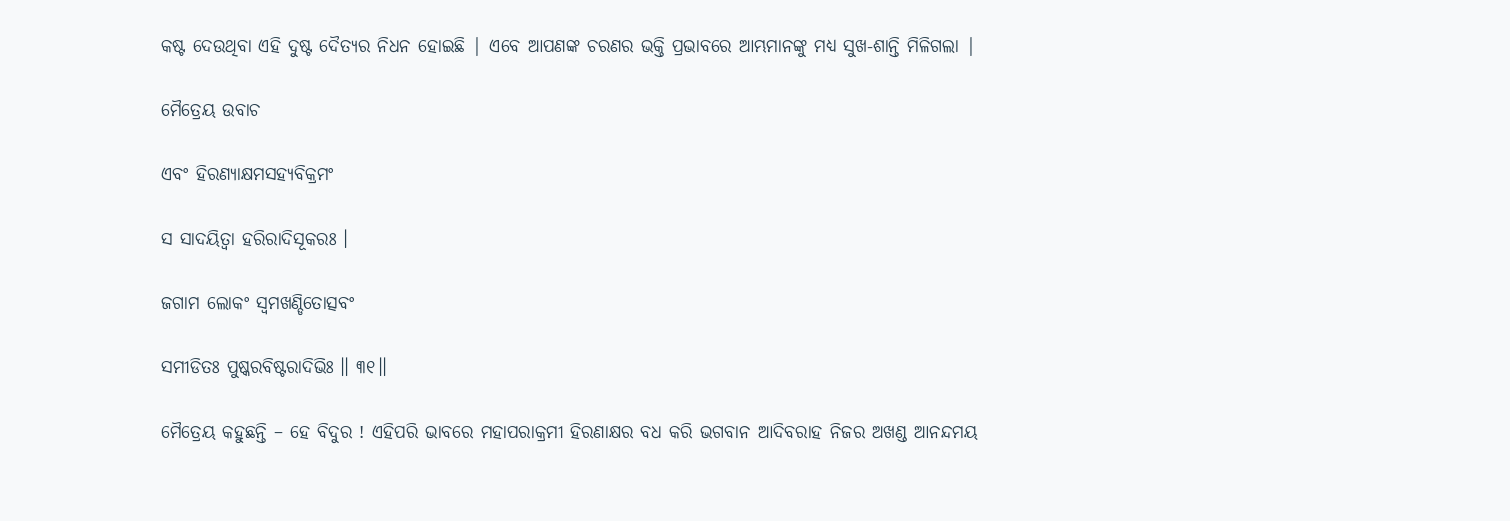କଷ୍ଟ ଦେଉଥିବା ଏହି ଦୁଷ୍ଟ ଦୈତ୍ୟର ନିଧନ ହୋଇଛି | ଏବେ ଆପଣଙ୍କ ଚରଣର ଭକ୍ତି ପ୍ରଭାବରେ ଆମ୍ଭମାନଙ୍କୁ ମଧ୍ୟ ସୁଖ-ଶାନ୍ତି ମିଳିଗଲା |

ମୈତ୍ରେୟ ଉବାଚ

ଏବଂ ହିରଣ୍ୟାକ୍ଷମସହ୍ୟବିକ୍ରମଂ

ସ ସାଦୟିତ୍ୱା ହରିରାଦିସୂକରଃ ।

ଜଗାମ ଲୋକଂ ସ୍ୱମଖଣ୍ଡିତୋତ୍ସବଂ

ସମୀଡିତଃ ପୁଷ୍କରବିଷ୍ଟରାଦିଭିଃ ॥ ୩୧॥

ମୈତ୍ରେୟ କହୁଛନ୍ତି – ହେ ବିଦୁର ! ଏହିପରି ଭାବରେ ମହାପରାକ୍ରମୀ ହିରଣାକ୍ଷର ବଧ କରି ଭଗବାନ ଆଦିବରାହ ନିଜର ଅଖଣ୍ଡ ଆନନ୍ଦମୟ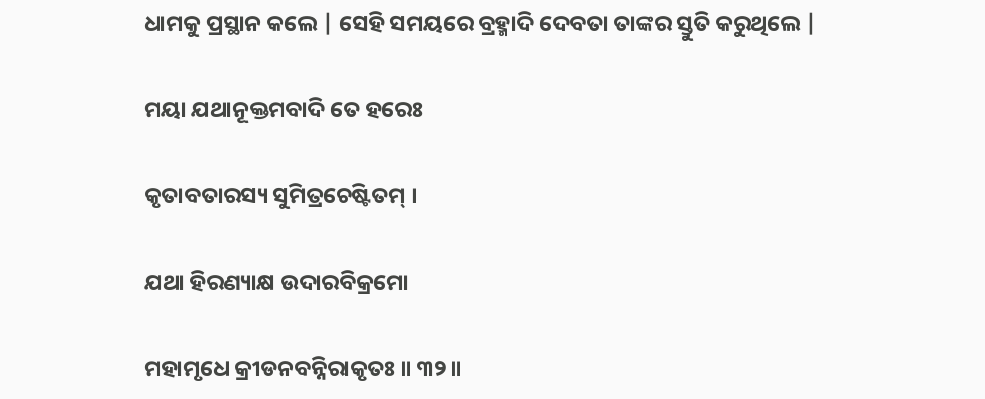ଧାମକୁ ପ୍ରସ୍ଥାନ କଲେ | ସେହି ସମୟରେ ବ୍ରହ୍ମାଦି ଦେବତା ତାଙ୍କର ସ୍ତୁତି କରୁଥିଲେ |

ମୟା ଯଥାନୂକ୍ତମବାଦି ତେ ହରେଃ

କୃତାବତାରସ୍ୟ ସୁମିତ୍ରଚେଷ୍ଟିତମ୍ ।

ଯଥା ହିରଣ୍ୟାକ୍ଷ ଉଦାରବିକ୍ରମୋ

ମହାମୃଧେ କ୍ରୀଡନବନ୍ନିରାକୃତଃ ॥ ୩୨॥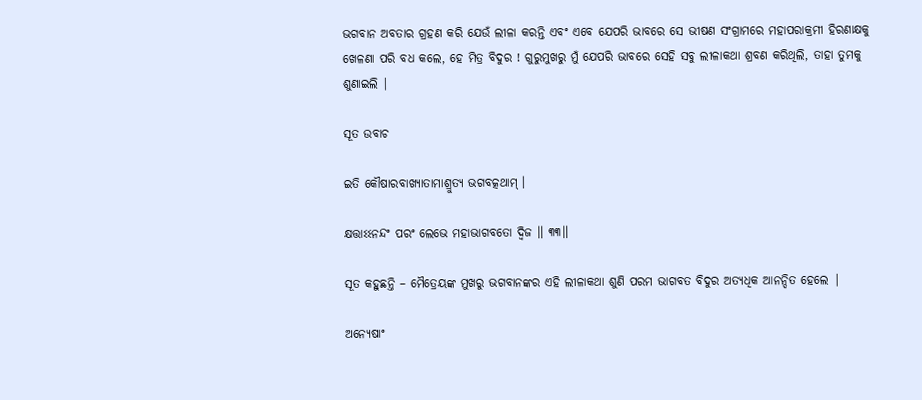ଭଗବାନ ଅବତାର ଗ୍ରହଣ କରି ଯେଉଁ ଲୀଳା କରନ୍ତି ଏବଂ ଏବେ ଯେପରି ଭାବରେ ସେ ଭୀଷଣ ସଂଗ୍ରାମରେ ମହାପରାକ୍ରମୀ ହିରଣାକ୍ଷକୁ ଖେଳଣା ପରି ବଧ କଲେ, ହେ ମିତ୍ର ବିଦୁର ! ଗୁରୁମୁଖରୁ ମୁଁ ଯେପରି ଭାବରେ ସେହି ସବୁ ଲୀଳାକଥା ଶ୍ରବଣ କରିଥିଲି, ତାହା ତୁମକୁ ଶୁଣାଇଲି |

ସୂତ ଉବାଚ

ଇତି କୌଷାରବାଖ୍ୟାତାମାଶ୍ରୁତ୍ୟ ଭଗବତ୍କଥାମ୍ ।

କ୍ଷତ୍ତାଽଽନନ୍ଦଂ ପରଂ ଲେଭେ ମହାଭାଗବତୋ ଦ୍ୱିଜ ॥ ୩୩॥

ସୂତ କହୁଛନ୍ତି – ମୈତ୍ରେୟଙ୍କ ମୁଖରୁ ଭଗବାନଙ୍କର ଏହି ଲୀଳାକଥା ଶୁଣି ପରମ ଭାଗବତ ବିଦୁର ଅତ୍ୟଧିକ ଆନନ୍ଦିତ ହେଲେ |

ଅନ୍ୟେଷାଂ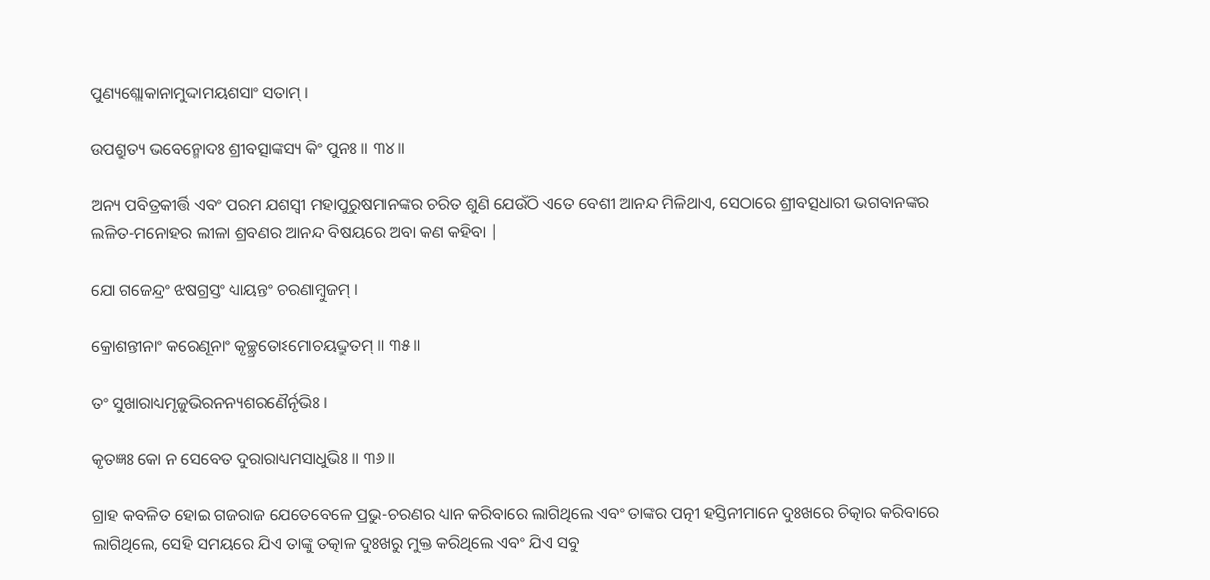ପୁଣ୍ୟଶ୍ଲୋକାନାମୁଦ୍ଦାମୟଶସାଂ ସତାମ୍ ।

ଉପଶ୍ରୁତ୍ୟ ଭବେନ୍ମୋଦଃ ଶ୍ରୀବତ୍ସାଙ୍କସ୍ୟ କିଂ ପୁନଃ ॥ ୩୪॥

ଅନ୍ୟ ପବିତ୍ରକୀର୍ତ୍ତି ଏବଂ ପରମ ଯଶସ୍ବୀ ମହାପୁରୁଷମାନଙ୍କର ଚରିତ ଶୁଣି ଯେଉଁଠି ଏତେ ବେଶୀ ଆନନ୍ଦ ମିଳିଥାଏ, ସେଠାରେ ଶ୍ରୀବତ୍ସଧାରୀ ଭଗବାନଙ୍କର ଲଳିତ-ମନୋହର ଲୀଳା ଶ୍ରବଣର ଆନନ୍ଦ ବିଷୟରେ ଅବା କଣ କହିବା |

ଯୋ ଗଜେନ୍ଦ୍ରଂ ଝଷଗ୍ରସ୍ତଂ ଧ୍ୟାୟନ୍ତଂ ଚରଣାମ୍ବୁଜମ୍ ।

କ୍ରୋଶନ୍ତୀନାଂ କରେଣୂନାଂ କୃଚ୍ଛ୍ରତୋଽମୋଚୟଦ୍ଦ୍ରୁତମ୍ ॥ ୩୫॥

ତଂ ସୁଖାରାଧ୍ୟମୃଜୁଭିରନନ୍ୟଶରଣୈର୍ନୃଭିଃ ।

କୃତଜ୍ଞଃ କୋ ନ ସେବେତ ଦୁରାରାଧ୍ୟମସାଧୁଭିଃ ॥ ୩୬॥

ଗ୍ରାହ କବଳିତ ହୋଇ ଗଜରାଜ ଯେତେବେଳେ ପ୍ରଭୁ-ଚରଣର ଧ୍ୟାନ କରିବାରେ ଲାଗିଥିଲେ ଏବଂ ତାଙ୍କର ପତ୍ନୀ ହସ୍ତିନୀମାନେ ଦୁଃଖରେ ଚିତ୍କାର କରିବାରେ ଲାଗିଥିଲେ, ସେହି ସମୟରେ ଯିଏ ତାଙ୍କୁ ତତ୍କାଳ ଦୁଃଖରୁ ମୁକ୍ତ କରିଥିଲେ ଏବଂ ଯିଏ ସବୁ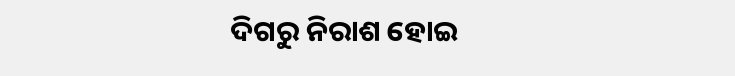ଦିଗରୁ ନିରାଶ ହୋଇ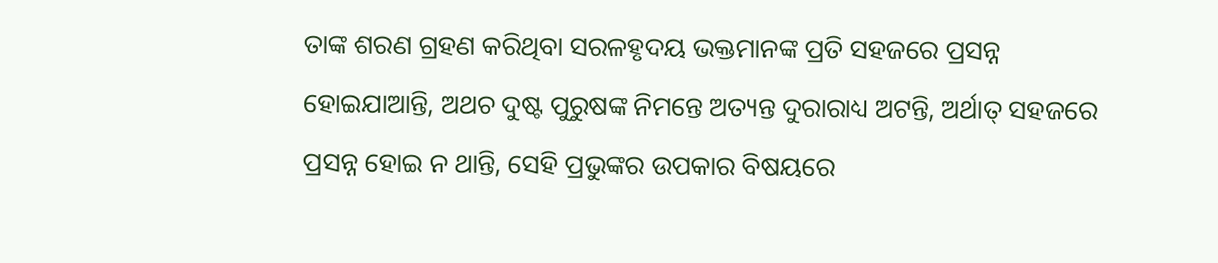ତାଙ୍କ ଶରଣ ଗ୍ରହଣ କରିଥିବା ସରଳହୃଦୟ ଭକ୍ତମାନଙ୍କ ପ୍ରତି ସହଜରେ ପ୍ରସନ୍ନ ହୋଇଯାଆନ୍ତି, ଅଥଚ ଦୁଷ୍ଟ ପୁରୁଷଙ୍କ ନିମନ୍ତେ ଅତ୍ୟନ୍ତ ଦୁରାରାଧ୍ୟ ଅଟନ୍ତି, ଅର୍ଥାତ୍ ସହଜରେ ପ୍ରସନ୍ନ ହୋଇ ନ ଥାନ୍ତି, ସେହି ପ୍ରଭୁଙ୍କର ଉପକାର ବିଷୟରେ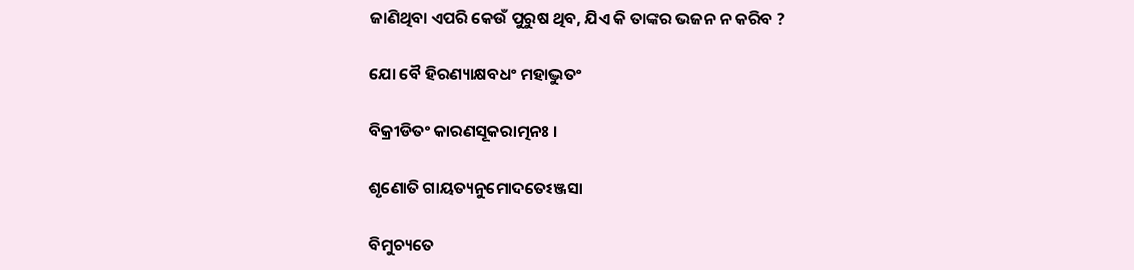ଜାଣିଥିବା ଏପରି କେଉଁ ପୁରୁଷ ଥିବ, ଯିଏ କି ତାଙ୍କର ଭଜନ ନ କରିବ ?

ଯୋ ବୈ ହିରଣ୍ୟାକ୍ଷବଧଂ ମହାଦ୍ଭୁତଂ

ବିକ୍ରୀଡିତଂ କାରଣସୂକରାତ୍ମନଃ ।

ଶୃଣୋତି ଗାୟତ୍ୟନୁମୋଦତେଽଞ୍ଜସା

ବିମୁଚ୍ୟତେ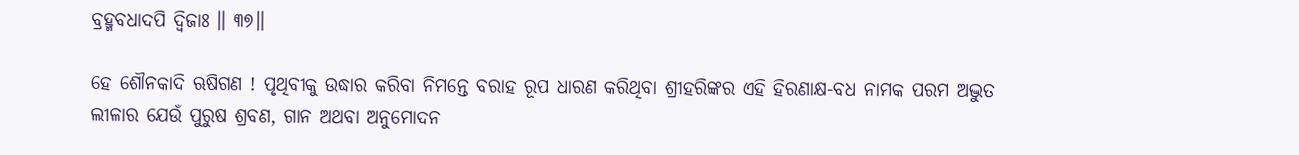ବ୍ରହ୍ମବଧାଦପି ଦ୍ୱିଜାଃ ॥ ୩୭॥

ହେ ଶୌନକାଦି ଋଷିଗଣ ! ପୃଥିବୀକୁ ଉଦ୍ଧାର କରିବା ନିମନ୍ତେ ବରାହ ରୂପ ଧାରଣ କରିଥିବା ଶ୍ରୀହରିଙ୍କର ଏହି ହିରଣାକ୍ଷ-ବଧ ନାମକ ପରମ ଅଦ୍ଭୁତ ଲୀଳାର ଯେଉଁ ପୁରୁଷ ଶ୍ରବଣ, ଗାନ ଅଥବା ଅନୁମୋଦନ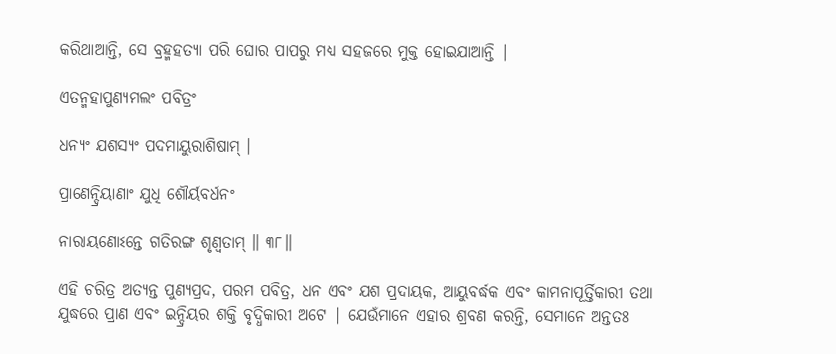କରିଥାଆନ୍ତି, ସେ ବ୍ରହ୍ମହତ୍ୟା ପରି ଘୋର ପାପରୁ ମଧ୍ୟ ସହଜରେ ମୁକ୍ତ ହୋଇଯାଆନ୍ତି |

ଏତନ୍ମହାପୁଣ୍ୟମଲଂ ପବିତ୍ରଂ

ଧନ୍ୟଂ ଯଶସ୍ୟଂ ପଦମାୟୁରାଶିଷାମ୍ ।

ପ୍ରାଣେନ୍ଦ୍ରିୟାଣାଂ ଯୁଧି ଶୌର୍ୟବର୍ଧନଂ

ନାରାୟଣୋଽନ୍ତେ ଗତିରଙ୍ଗ ଶୃଣ୍ୱତାମ୍ ॥ ୩୮॥

ଏହି ଚରିତ୍ର ଅତ୍ୟନ୍ତ ପୁଣ୍ୟପ୍ରଦ, ପରମ ପବିତ୍ର, ଧନ ଏବଂ ଯଶ ପ୍ରଦାୟକ, ଆୟୁବର୍ଦ୍ଧକ ଏବଂ କାମନାପୂର୍ତ୍ତିକାରୀ ତଥା ଯୁଦ୍ଧରେ ପ୍ରାଣ ଏବଂ ଇନ୍ଦ୍ରିୟର ଶକ୍ତି ବୃଦ୍ଧିକାରୀ ଅଟେ | ଯେଉଁମାନେ ଏହାର ଶ୍ରବଣ କରନ୍ତି, ସେମାନେ ଅନ୍ତତଃ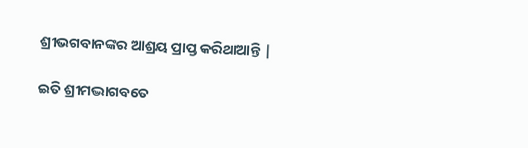ଶ୍ରୀଭଗବାନଙ୍କର ଆଶ୍ରୟ ପ୍ରାପ୍ତ କରିଥାଆନ୍ତି |

ଇତି ଶ୍ରୀମଦ୍ଭାଗବତେ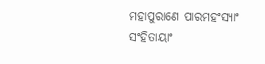ମହାପୁରାଣେ ପାରମହଂସ୍ୟାଂ ସଂହିତାୟାଂ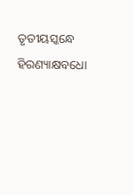ତୃତୀୟସ୍କନ୍ଧେ ହିରଣ୍ୟାକ୍ଷବଧୋ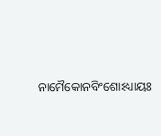ନାମୈକୋନବିଂଶୋଽଧ୍ୟାୟଃ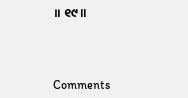॥ ୧୯॥



Comments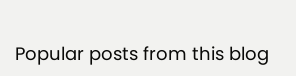Popular posts from this blog